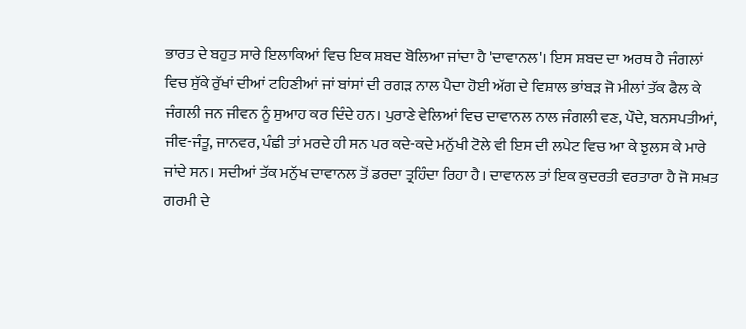ਭਾਰਤ ਦੇ ਬਹੁਤ ਸਾਰੇ ਇਲਾਕਿਆਂ ਵਿਚ ਇਕ ਸ਼ਬਦ ਬੋਲਿਆ ਜਾਂਦਾ ਹੈ 'ਦਾਵਾਨਲ'। ਇਸ ਸ਼ਬਦ ਦਾ ਅਰਥ ਹੈ ਜੰਗਲਾਂ ਵਿਚ ਸੁੱਕੇ ਰੁੱਖਾਂ ਦੀਆਂ ਟਹਿਣੀਆਂ ਜਾਂ ਬਾਂਸਾਂ ਦੀ ਰਗੜ ਨਾਲ ਪੈਦਾ ਹੋਈ ਅੱਗ ਦੇ ਵਿਸ਼ਾਲ ਭਾਂਬੜ ਜੋ ਮੀਲਾਂ ਤੱਕ ਫੈਲ ਕੇ ਜੰਗਲੀ ਜਨ ਜੀਵਨ ਨੂੰ ਸੁਆਹ ਕਰ ਦਿੰਦੇ ਹਨ। ਪੁਰਾਣੇ ਵੇਲਿਆਂ ਵਿਚ ਦਾਵਾਨਲ ਨਾਲ ਜੰਗਲੀ ਵਣ, ਪੌਦੇ, ਬਨਸਪਤੀਆਂ, ਜੀਵ-ਜੰਤੂ, ਜਾਨਵਰ, ਪੰਛੀ ਤਾਂ ਮਰਦੇ ਹੀ ਸਨ ਪਰ ਕਦੇ-ਕਦੇ ਮਨੁੱਖੀ ਟੋਲੇ ਵੀ ਇਸ ਦੀ ਲਪੇਟ ਵਿਚ ਆ ਕੇ ਝੁਲਸ ਕੇ ਮਾਰੇ ਜਾਂਦੇ ਸਨ। ਸਦੀਆਂ ਤੱਕ ਮਨੁੱਖ ਦਾਵਾਨਲ ਤੋਂ ਡਰਦਾ ਤ੍ਰਹਿੰਦਾ ਰਿਹਾ ਹੈ। ਦਾਵਾਨਲ ਤਾਂ ਇਕ ਕੁਦਰਤੀ ਵਰਤਾਰਾ ਹੈ ਜੋ ਸਖ਼ਤ ਗਰਮੀ ਦੇ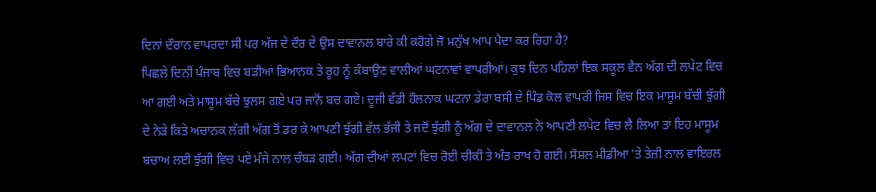ਦਿਨਾਂ ਦੌਰਾਨ ਵਾਪਰਦਾ ਸੀ ਪਰ ਅੱਜ ਦੇ ਦੌਰ ਦੇ ਉਸ ਦਾਵਾਨਲ ਬਾਰੇ ਕੀ ਕਹੋਗੇ ਜੋ ਮਨੁੱਖ ਆਪ ਪੈਦਾ ਕਰ ਰਿਹਾ ਹੈ?
ਪਿਛਲੇ ਦਿਨੀਂ ਪੰਜਾਬ ਵਿਚ ਬੜੀਆਂ ਭਿਆਨਕ ਤੇ ਰੂਹ ਨੂੰ ਕੰਬਾਉਣ ਵਾਲੀਆਂ ਘਟਨਾਵਾਂ ਵਾਪਰੀਆਂ। ਕੁਝ ਦਿਨ ਪਹਿਲਾਂ ਇਕ ਸਕੂਲ ਵੈਨ ਅੱਗ ਦੀ ਲਪੇਟ ਵਿਚ ਆ ਗਈ ਅਤੇ ਮਾਸੂਮ ਬੱਚੇ ਝੁਲਸ ਗਏ ਪਰ ਜਾਨੋਂ ਬਚ ਗਏ। ਦੂਜੀ ਵੱਡੀ ਹੌਲਨਾਕ ਘਟਨਾ ਡੇਰਾ ਬਸੀ ਦੇ ਪਿੰਡ ਕੋਲ ਵਾਪਰੀ ਜਿਸ ਵਿਚ ਇਕ ਮਾਸੂਮ ਬੱਚੀ ਝੁੱਗੀ ਦੇ ਨੇੜੇ ਕਿਤੇ ਅਚਾਨਕ ਲੱਗੀ ਅੱਗ ਤੋਂ ਡਰ ਕੇ ਆਪਣੀ ਝੁੱਗੀ ਵੱਲ ਭੱਜੀ ਤੇ ਜਦੋਂ ਝੁੱਗੀ ਨੂੰ ਅੱਗ ਦੇ ਦਾਵਾਨਲ ਨੇ ਆਪਣੀ ਲਪੇਟ ਵਿਚ ਲੈ ਲਿਆ ਤਾਂ ਇਹ ਮਾਸੂਮ ਬਚਾਅ ਲਈ ਝੁੱਗੀ ਵਿਚ ਪਏ ਮੰਜੇ ਨਾਲ ਚੰਬੜ ਗਈ। ਅੱਗ ਦੀਆਂ ਲਪਟਾਂ ਵਿਚ ਰੋਈ ਚੀਕੀ ਤੇ ਅੰਤ ਰਾਖ ਹੋ ਗਈ। ਸੋਸ਼ਲ ਮੀਡੀਆ 'ਤੇ ਤੇਜ਼ੀ ਨਾਲ ਵਾਇਰਲ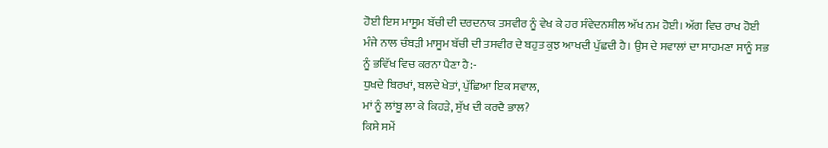ਹੋਈ ਇਸ ਮਾਸੂਮ ਬੱਚੀ ਦੀ ਦਰਦਨਾਕ ਤਸਵੀਰ ਨੂੰ ਵੇਖ ਕੇ ਹਰ ਸੰਵੇਦਨਸ਼ੀਲ ਅੱਖ ਨਮ ਹੋਈ। ਅੱਗ ਵਿਚ ਰਾਖ ਹੋਈ ਮੰਜੇ ਨਾਲ ਚੰਬੜੀ ਮਾਸੂਮ ਬੱਚੀ ਦੀ ਤਸਵੀਰ ਦੇ ਬਹੁਤ ਕੁਝ ਆਖਦੀ ਪੁੱਛਦੀ ਹੈ। ਉਸ ਦੇ ਸਵਾਲਾਂ ਦਾ ਸਾਹਮਣਾ ਸਾਨੂੰ ਸਭ ਨੂੰ ਭਵਿੱਖ ਵਿਚ ਕਰਨਾ ਪੈਣਾ ਹੈ:-
ਧੁਖਦੇ ਬਿਰਖਾਂ, ਬਲਦੇ ਖੇਤਾਂ, ਪੁੱਛਿਆ ਇਕ ਸਵਾਲ,
ਮਾਂ ਨੂੰ ਲਾਂਬੂ ਲਾ ਕੇ ਕਿਹੜੇ, ਸੁੱਖ ਦੀ ਕਰਦੈ ਭਾਲ?
ਕਿਸੇ ਸਮੇਂ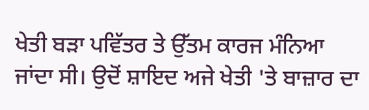ਖੇਤੀ ਬੜਾ ਪਵਿੱਤਰ ਤੇ ਉੱਤਮ ਕਾਰਜ ਮੰਨਿਆ ਜਾਂਦਾ ਸੀ। ਉਦੋਂ ਸ਼ਾਇਦ ਅਜੇ ਖੇਤੀ 'ਤੇ ਬਾਜ਼ਾਰ ਦਾ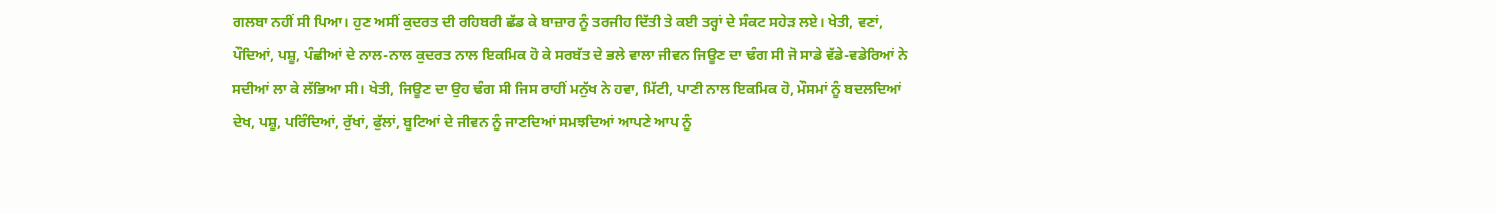ਗਲਬਾ ਨਹੀਂ ਸੀ ਪਿਆ। ਹੁਣ ਅਸੀਂ ਕੁਦਰਤ ਦੀ ਰਹਿਬਰੀ ਛੱਡ ਕੇ ਬਾਜ਼ਾਰ ਨੂੰ ਤਰਜੀਹ ਦਿੱਤੀ ਤੇ ਕਈ ਤਰ੍ਹਾਂ ਦੇ ਸੰਕਟ ਸਹੇੜ ਲਏ। ਖੇਤੀ, ਵਣਾਂ, ਪੌਦਿਆਂ, ਪਸ਼ੂ, ਪੰਛੀਆਂ ਦੇ ਨਾਲ-ਨਾਲ ਕੁਦਰਤ ਨਾਲ ਇਕਮਿਕ ਹੋ ਕੇ ਸਰਬੱਤ ਦੇ ਭਲੇ ਵਾਲਾ ਜੀਵਨ ਜਿਊਣ ਦਾ ਢੰਗ ਸੀ ਜੋ ਸਾਡੇ ਵੱਡੇ-ਵਡੇਰਿਆਂ ਨੇ ਸਦੀਆਂ ਲਾ ਕੇ ਲੱਭਿਆ ਸੀ। ਖੇਤੀ, ਜਿਊਣ ਦਾ ਉਹ ਢੰਗ ਸੀ ਜਿਸ ਰਾਹੀਂ ਮਨੁੱਖ ਨੇ ਹਵਾ, ਮਿੱਟੀ, ਪਾਣੀ ਨਾਲ ਇਕਮਿਕ ਹੋ, ਮੌਸਮਾਂ ਨੂੰ ਬਦਲਦਿਆਂ ਦੇਖ, ਪਸ਼ੂ, ਪਰਿੰਦਿਆਂ, ਰੁੱਖਾਂ, ਫੁੱਲਾਂ, ਬੂਟਿਆਂ ਦੇ ਜੀਵਨ ਨੂੰ ਜਾਣਦਿਆਂ ਸਮਝਦਿਆਂ ਆਪਣੇ ਆਪ ਨੂੰ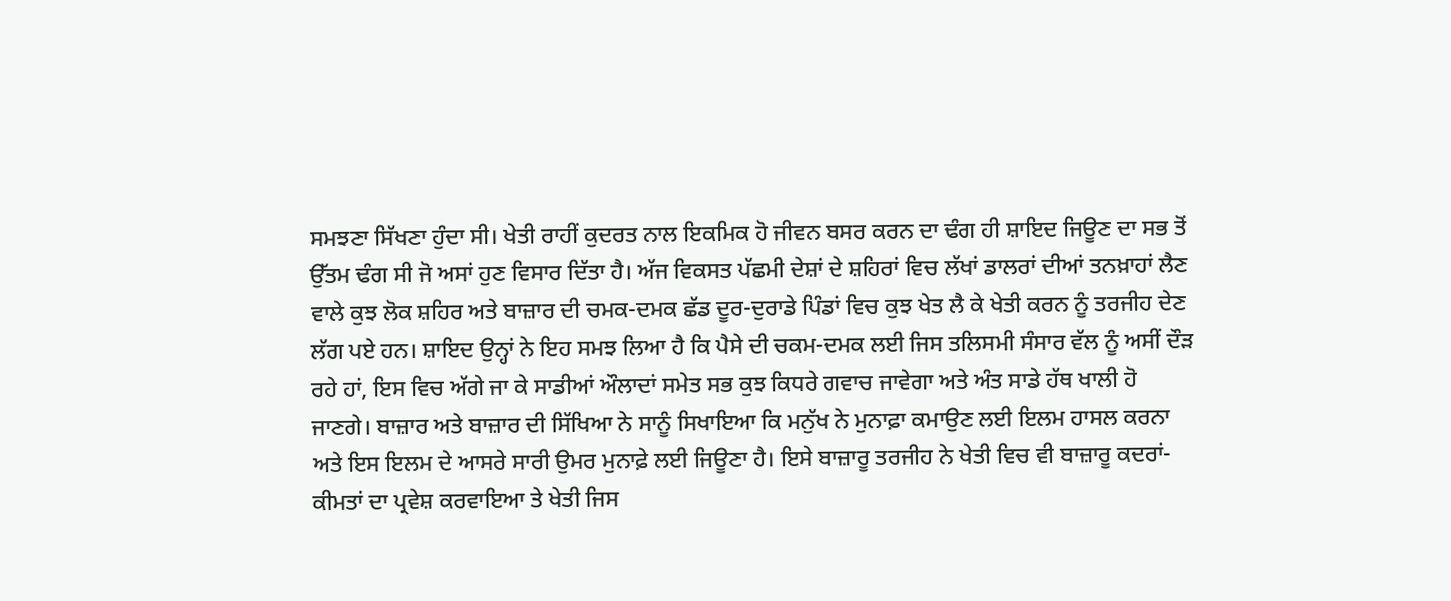ਸਮਝਣਾ ਸਿੱਖਣਾ ਹੁੰਦਾ ਸੀ। ਖੇਤੀ ਰਾਹੀਂ ਕੁਦਰਤ ਨਾਲ ਇਕਮਿਕ ਹੋ ਜੀਵਨ ਬਸਰ ਕਰਨ ਦਾ ਢੰਗ ਹੀ ਸ਼ਾਇਦ ਜਿਊਣ ਦਾ ਸਭ ਤੋਂ ਉੱਤਮ ਢੰਗ ਸੀ ਜੋ ਅਸਾਂ ਹੁਣ ਵਿਸਾਰ ਦਿੱਤਾ ਹੈ। ਅੱਜ ਵਿਕਸਤ ਪੱਛਮੀ ਦੇਸ਼ਾਂ ਦੇ ਸ਼ਹਿਰਾਂ ਵਿਚ ਲੱਖਾਂ ਡਾਲਰਾਂ ਦੀਆਂ ਤਨਖ਼ਾਹਾਂ ਲੈਣ ਵਾਲੇ ਕੁਝ ਲੋਕ ਸ਼ਹਿਰ ਅਤੇ ਬਾਜ਼ਾਰ ਦੀ ਚਮਕ-ਦਮਕ ਛੱਡ ਦੂਰ-ਦੁਰਾਡੇ ਪਿੰਡਾਂ ਵਿਚ ਕੁਝ ਖੇਤ ਲੈ ਕੇ ਖੇਤੀ ਕਰਨ ਨੂੰ ਤਰਜੀਹ ਦੇਣ ਲੱਗ ਪਏ ਹਨ। ਸ਼ਾਇਦ ਉਨ੍ਹਾਂ ਨੇ ਇਹ ਸਮਝ ਲਿਆ ਹੈ ਕਿ ਪੈਸੇ ਦੀ ਚਕਮ-ਦਮਕ ਲਈ ਜਿਸ ਤਲਿਸਮੀ ਸੰਸਾਰ ਵੱਲ ਨੂੰ ਅਸੀਂ ਦੌੜ ਰਹੇ ਹਾਂ, ਇਸ ਵਿਚ ਅੱਗੇ ਜਾ ਕੇ ਸਾਡੀਆਂ ਔਲਾਦਾਂ ਸਮੇਤ ਸਭ ਕੁਝ ਕਿਧਰੇ ਗਵਾਚ ਜਾਵੇਗਾ ਅਤੇ ਅੰਤ ਸਾਡੇ ਹੱਥ ਖਾਲੀ ਹੋ ਜਾਣਗੇ। ਬਾਜ਼ਾਰ ਅਤੇ ਬਾਜ਼ਾਰ ਦੀ ਸਿੱਖਿਆ ਨੇ ਸਾਨੂੰ ਸਿਖਾਇਆ ਕਿ ਮਨੁੱਖ ਨੇ ਮੁਨਾਫ਼ਾ ਕਮਾਉਣ ਲਈ ਇਲਮ ਹਾਸਲ ਕਰਨਾ ਅਤੇ ਇਸ ਇਲਮ ਦੇ ਆਸਰੇ ਸਾਰੀ ਉਮਰ ਮੁਨਾਫ਼ੇ ਲਈ ਜਿਊਣਾ ਹੈ। ਇਸੇ ਬਾਜ਼ਾਰੂ ਤਰਜੀਹ ਨੇ ਖੇਤੀ ਵਿਚ ਵੀ ਬਾਜ਼ਾਰੂ ਕਦਰਾਂ-ਕੀਮਤਾਂ ਦਾ ਪ੍ਰਵੇਸ਼ ਕਰਵਾਇਆ ਤੇ ਖੇਤੀ ਜਿਸ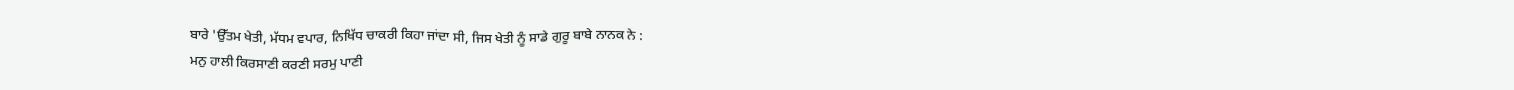ਬਾਰੇ 'ਉੱਤਮ ਖੇਤੀ, ਮੱਧਮ ਵਪਾਰ, ਨਿਖਿੱਧ ਚਾਕਰੀ ਕਿਹਾ ਜਾਂਦਾ ਸੀ, ਜਿਸ ਖੇਤੀ ਨੂੰ ਸਾਡੇ ਗੁਰੂ ਬਾਬੇ ਨਾਨਕ ਨੇ :
ਮਨੁ ਹਾਲੀ ਕਿਰਸਾਣੀ ਕਰਣੀ ਸਰਮੁ ਪਾਣੀ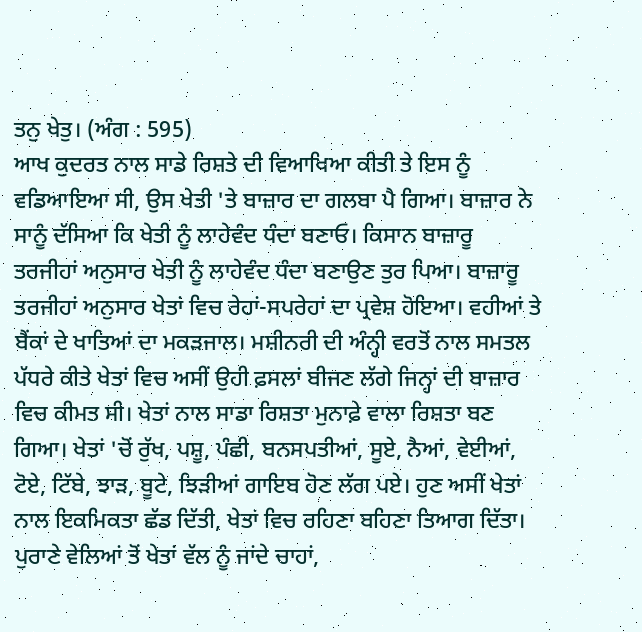ਤਨੁ ਖੇਤੁ। (ਅੰਗ : 595)
ਆਖ ਕੁਦਰਤ ਨਾਲ ਸਾਡੇ ਰਿਸ਼ਤੇ ਦੀ ਵਿਆਖਿਆ ਕੀਤੀ ਤੇ ਇਸ ਨੂੰ ਵਡਿਆਇਆ ਸੀ, ਉਸ ਖੇਤੀ 'ਤੇ ਬਾਜ਼ਾਰ ਦਾ ਗਲਬਾ ਪੈ ਗਿਆ। ਬਾਜ਼ਾਰ ਨੇ ਸਾਨੂੰ ਦੱਸਿਆ ਕਿ ਖੇਤੀ ਨੂੰ ਲਾਹੇਵੰਦ ਧੰਦਾ ਬਣਾਓ। ਕਿਸਾਨ ਬਾਜ਼ਾਰੂ ਤਰਜੀਹਾਂ ਅਨੁਸਾਰ ਖੇਤੀ ਨੂੰ ਲਾਹੇਵੰਦ ਧੰਦਾ ਬਣਾਉਣ ਤੁਰ ਪਿਆ। ਬਾਜ਼ਾਰੂ ਤਰਜੀਹਾਂ ਅਨੁਸਾਰ ਖੇਤਾਂ ਵਿਚ ਰੇਹਾਂ-ਸਪਰੇਹਾਂ ਦਾ ਪ੍ਰਵੇਸ਼ ਹੋਇਆ। ਵਹੀਆਂ ਤੇ ਬੈਂਕਾਂ ਦੇ ਖਾਤਿਆਂ ਦਾ ਮਕੜਜਾਲ। ਮਸ਼ੀਨਰੀ ਦੀ ਅੰਨ੍ਹੀ ਵਰਤੋਂ ਨਾਲ ਸਮਤਲ ਪੱਧਰੇ ਕੀਤੇ ਖੇਤਾਂ ਵਿਚ ਅਸੀਂ ਉਹੀ ਫ਼ਸਲਾਂ ਬੀਜਣ ਲੱਗੇ ਜਿਨ੍ਹਾਂ ਦੀ ਬਾਜ਼ਾਰ ਵਿਚ ਕੀਮਤ ਸੀ। ਖੇਤਾਂ ਨਾਲ ਸਾਡਾ ਰਿਸ਼ਤਾ ਮੁਨਾਫ਼ੇ ਵਾਲਾ ਰਿਸ਼ਤਾ ਬਣ ਗਿਆ। ਖੇਤਾਂ 'ਚੋਂ ਰੁੱਖ, ਪਸ਼ੂ, ਪੰਛੀ, ਬਨਸਪਤੀਆਂ, ਸੂਏ, ਨੈਆਂ, ਵੇਈਆਂ, ਟੋਏ, ਟਿੱਬੇ, ਝਾੜ, ਬੂਟੇ, ਝਿੜੀਆਂ ਗਾਇਬ ਹੋਣ ਲੱਗ ਪਏ। ਹੁਣ ਅਸੀਂ ਖੇਤਾਂ ਨਾਲ ਇਕਮਿਕਤਾ ਛੱਡ ਦਿੱਤੀ, ਖੇਤਾਂ ਵਿਚ ਰਹਿਣਾ ਬਹਿਣਾ ਤਿਆਗ ਦਿੱਤਾ। ਪੁਰਾਣੇ ਵੇਲਿਆਂ ਤੋਂ ਖੇਤਾਂ ਵੱਲ ਨੂੰ ਜਾਂਦੇ ਚਾਹਾਂ,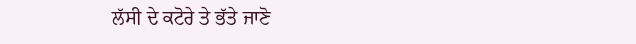ਲੱਸੀ ਦੇ ਕਟੋਰੇ ਤੇ ਭੱਤੇ ਜਾਣੋ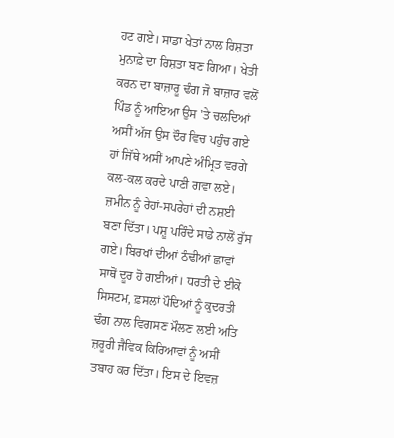ਹਟ ਗਏ। ਸਾਡਾ ਖੇਤਾਂ ਨਾਲ ਰਿਸ਼ਤਾ ਮੁਨਾਫ਼ੇ ਦਾ ਰਿਸ਼ਤਾ ਬਣ ਗਿਆ। ਖੇਤੀ ਕਰਨ ਦਾ ਬਾਜ਼ਾਰੂ ਢੰਗ ਜੋ ਬਾਜ਼ਾਰ ਵਲੋਂ ਪਿੰਡ ਨੂੰ ਆਇਆ ਉਸ 'ਤੇ ਚਲਦਿਆਂ ਅਸੀਂ ਅੱਜ ਉਸ ਦੌਰ ਵਿਚ ਪਹੁੰਚ ਗਏ ਹਾਂ ਜਿੱਥੇ ਅਸੀਂ ਆਪਣੇ ਅੰਮ੍ਰਿਤ ਵਰਗੇ ਕਲ-ਕਲ ਕਰਦੇ ਪਾਣੀ ਗਵਾ ਲਏ। ਜ਼ਮੀਨ ਨੂੰ ਰੇਹਾਂ-ਸਪਰੇਹਾਂ ਦੀ ਨਸ਼ਈ ਬਣਾ ਦਿੱਤਾ। ਪਸ਼ੂ ਪਰਿੰਦੇ ਸਾਡੇ ਨਾਲੋਂ ਰੁੱਸ ਗਏ। ਬਿਰਖਾਂ ਦੀਆਂ ਠੰਢੀਆਂ ਛਾਵਾਂ ਸਾਥੋਂ ਦੂਰ ਹੋ ਗਈਆਂ। ਧਰਤੀ ਦੇ ਈਕੋ ਸਿਸਟਮ, ਫ਼ਸਲਾਂ ਪੌਦਿਆਂ ਨੂੰ ਕੁਦਰਤੀ ਢੰਗ ਨਾਲ ਵਿਗਸਣ ਮੌਲਣ ਲਈ ਅਤਿ ਜ਼ਰੂਰੀ ਜੈਵਿਕ ਕਿਰਿਆਵਾਂ ਨੂੰ ਅਸੀਂ ਤਬਾਹ ਕਰ ਦਿੱਤਾ। ਇਸ ਦੇ ਇਵਜ਼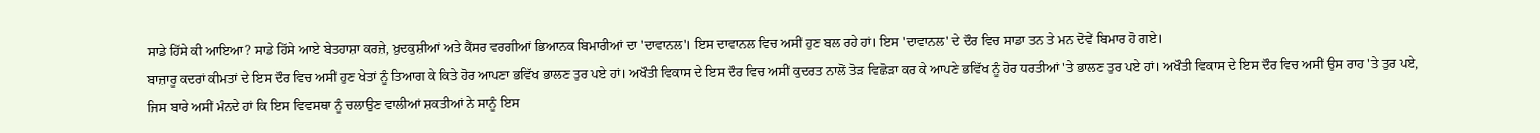ਸਾਡੇ ਹਿੱਸੇ ਕੀ ਆਇਆ? ਸਾਡੇ ਹਿੱਸੇ ਆਏ ਬੇਤਹਾਸ਼ਾ ਕਰਜ਼ੇ, ਖ਼ੁਦਕੁਸ਼ੀਆਂ ਅਤੇ ਕੈਂਸਰ ਵਰਗੀਆਂ ਭਿਆਨਕ ਬਿਮਾਰੀਆਂ ਦਾ 'ਦਾਵਾਨਲ'। ਇਸ ਦਾਵਾਨਲ ਵਿਚ ਅਸੀਂ ਹੁਣ ਬਲ ਰਹੇ ਹਾਂ। ਇਸ 'ਦਾਵਾਨਲ' ਦੇ ਦੌਰ ਵਿਚ ਸਾਡਾ ਤਨ ਤੇ ਮਨ ਦੋਵੇਂ ਬਿਮਾਰ ਹੋ ਗਏ।
ਬਾਜ਼ਾਰੂ ਕਦਰਾਂ ਕੀਮਤਾਂ ਦੇ ਇਸ ਦੌਰ ਵਿਚ ਅਸੀਂ ਹੁਣ ਖੇਤਾਂ ਨੂੰ ਤਿਆਗ ਕੇ ਕਿਤੇ ਹੋਰ ਆਪਣਾ ਭਵਿੱਖ ਭਾਲਣ ਤੁਰ ਪਏ ਹਾਂ। ਅਖੌਤੀ ਵਿਕਾਸ ਦੇ ਇਸ ਦੌਰ ਵਿਚ ਅਸੀਂ ਕੁਦਰਤ ਨਾਲੋਂ ਤੋੜ ਵਿਛੋੜਾ ਕਰ ਕੇ ਆਪਣੇ ਭਵਿੱਖ ਨੂੰ ਹੋਰ ਧਰਤੀਆਂ 'ਤੇ ਭਾਲਣ ਤੁਰ ਪਏ ਹਾਂ। ਅਖੌਤੀ ਵਿਕਾਸ ਦੇ ਇਸ ਦੌਰ ਵਿਚ ਅਸੀਂ ਉਸ ਰਾਹ 'ਤੇ ਤੁਰ ਪਏ, ਜਿਸ ਬਾਰੇ ਅਸੀਂ ਮੰਨਦੇ ਹਾਂ ਕਿ ਇਸ ਵਿਵਸਥਾ ਨੂੰ ਚਲਾਉਣ ਵਾਲੀਆਂ ਸ਼ਕਤੀਆਂ ਨੇ ਸਾਨੂੰ ਇਸ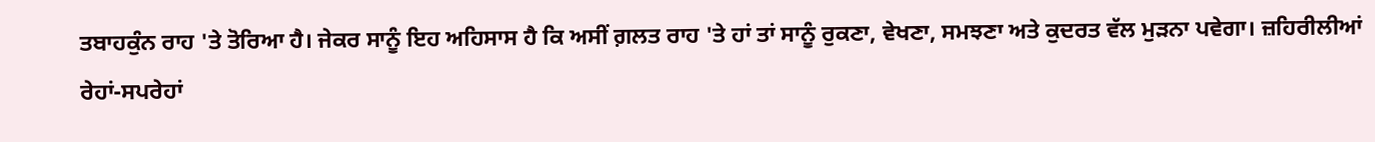ਤਬਾਹਕੁੰਨ ਰਾਹ 'ਤੇ ਤੋਰਿਆ ਹੈ। ਜੇਕਰ ਸਾਨੂੰ ਇਹ ਅਹਿਸਾਸ ਹੈ ਕਿ ਅਸੀਂ ਗ਼ਲਤ ਰਾਹ 'ਤੇ ਹਾਂ ਤਾਂ ਸਾਨੂੰ ਰੁਕਣਾ, ਵੇਖਣਾ, ਸਮਝਣਾ ਅਤੇ ਕੁਦਰਤ ਵੱਲ ਮੁੜਨਾ ਪਵੇਗਾ। ਜ਼ਹਿਰੀਲੀਆਂ ਰੇਹਾਂ-ਸਪਰੇਹਾਂ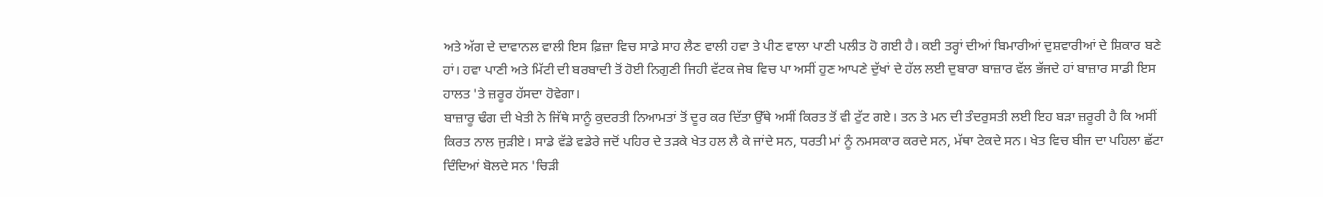ਅਤੇ ਅੱਗ ਦੇ ਦਾਵਾਨਲ ਵਾਲੀ ਇਸ ਫ਼ਿਜ਼ਾ ਵਿਚ ਸਾਡੇ ਸਾਹ ਲੈਣ ਵਾਲੀ ਹਵਾ ਤੇ ਪੀਣ ਵਾਲਾ ਪਾਣੀ ਪਲੀਤ ਹੋ ਗਈ ਹੈ। ਕਈ ਤਰ੍ਹਾਂ ਦੀਆਂ ਬਿਮਾਰੀਆਂ ਦੁਸ਼ਵਾਰੀਆਂ ਦੇ ਸ਼ਿਕਾਰ ਬਣੇ ਹਾਂ। ਹਵਾ ਪਾਣੀ ਅਤੇ ਮਿੱਟੀ ਦੀ ਬਰਬਾਦੀ ਤੋਂ ਹੋਈ ਨਿਗੁਣੀ ਜਿਹੀ ਵੱਟਕ ਜੇਬ ਵਿਚ ਪਾ ਅਸੀਂ ਹੁਣ ਆਪਣੇ ਦੁੱਖਾਂ ਦੇ ਹੱਲ ਲਈ ਦੁਬਾਰਾ ਬਾਜ਼ਾਰ ਵੱਲ ਭੱਜਦੇ ਹਾਂ ਬਾਜ਼ਾਰ ਸਾਡੀ ਇਸ ਹਾਲਤ 'ਤੇ ਜ਼ਰੂਰ ਹੱਸਦਾ ਹੋਵੇਗਾ।
ਬਾਜ਼ਾਰੂ ਢੰਗ ਦੀ ਖੇਤੀ ਨੇ ਜਿੱਥੇ ਸਾਨੂੰ ਕੁਦਰਤੀ ਨਿਆਮਤਾਂ ਤੋਂ ਦੂਰ ਕਰ ਦਿੱਤਾ ਉੱਥੇ ਅਸੀਂ ਕਿਰਤ ਤੋਂ ਵੀ ਟੁੱਟ ਗਏ। ਤਨ ਤੇ ਮਨ ਦੀ ਤੰਦਰੁਸਤੀ ਲਈ ਇਹ ਬੜਾ ਜ਼ਰੂਰੀ ਹੈ ਕਿ ਅਸੀਂ ਕਿਰਤ ਨਾਲ ਜੁੜੀਏ। ਸਾਡੇ ਵੱਡੇ ਵਡੇਰੇ ਜਦੋਂ ਪਹਿਰ ਦੇ ਤੜਕੇ ਖੇਤ ਹਲ ਲੈ ਕੇ ਜਾਂਦੇ ਸਨ, ਧਰਤੀ ਮਾਂ ਨੂੰ ਨਮਸਕਾਰ ਕਰਦੇ ਸਨ, ਮੱਥਾ ਟੇਕਦੇ ਸਨ। ਖੇਤ ਵਿਚ ਬੀਜ ਦਾ ਪਹਿਲਾ ਛੱਟਾ ਦਿੰਦਿਆਂ ਬੋਲਦੇ ਸਨ 'ਚਿੜੀ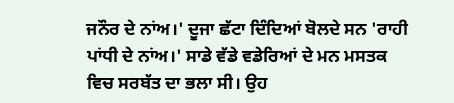ਜਨੌਰ ਦੇ ਨਾਂਅ।' ਦੂਜਾ ਛੱਟਾ ਦਿੰਦਿਆਂ ਬੋਲਦੇ ਸਨ 'ਰਾਹੀ ਪਾਂਧੀ ਦੇ ਨਾਂਅ।' ਸਾਡੇ ਵੱਡੇ ਵਡੇਰਿਆਂ ਦੇ ਮਨ ਮਸਤਕ ਵਿਚ ਸਰਬੱਤ ਦਾ ਭਲਾ ਸੀ। ਉਹ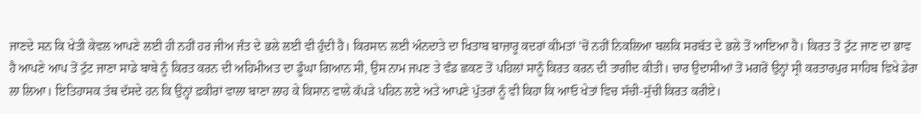ਜਾਣਦੇ ਸਨ ਕਿ ਖੇਤੀ ਕੇਵਲ ਆਪਣੇ ਲਈ ਹੀ ਨਹੀਂ ਹਰ ਜੀਅ ਜੰਤ ਦੇ ਭਲੇ ਲਈ ਵੀ ਹੁੰਦੀ ਹੈ। ਕਿਰਸਾਨ ਲਈ ਅੰਨਦਾਤੇ ਦਾ ਖਿਤਾਬ ਬਾਜ਼ਾਰੂ ਕਦਰਾਂ ਕੀਮਤਾਂ 'ਚੋਂ ਨਹੀਂ ਨਿਕਲਿਆ ਬਲਕਿ ਸਰਬੱਤ ਦੇ ਭਲੇ ਤੋਂ ਆਇਆ ਹੈ। ਕਿਰਤ ਤੋਂ ਟੁੱਟ ਜਾਣ ਦਾ ਭਾਵ ਹੈ ਆਪਣੇ ਆਪ ਤੋਂ ਟੁੱਟ ਜਾਣਾ ਸਾਡੇ ਬਾਬੇ ਨੂੰ ਕਿਰਤ ਕਰਨ ਦੀ ਅਹਿਮੀਅਤ ਦਾ ਡੂੰਘਾ ਗਿਆਨ ਸੀ, ਉਸ ਨਾਮ ਜਪਣ ਤੇ ਵੰਡ ਛਕਣ ਤੋਂ ਪਹਿਲਾਂ ਸਾਨੂੰ ਕਿਰਤ ਕਰਨ ਦੀ ਤਾਗੀਦ ਕੀਤੀ। ਚਾਰ ਉਦਾਸੀਆਂ ਤੋਂ ਮਗਰੋਂ ਉਨ੍ਹਾਂ ਸ੍ਰੀ ਕਰਤਾਰਪੁਰ ਸਾਹਿਬ ਵਿਖੇ ਡੇਰਾ ਲਾ ਲਿਆ। ਇਤਿਹਾਸਕ ਤੱਥ ਦੱਸਦੇ ਹਨ ਕਿ ਉਨ੍ਹਾਂ ਫ਼ਕੀਰਾਂ ਵਾਲਾ ਬਾਣਾ ਲਾਹ ਕੇ ਕਿਸਾਨ ਵਾਲੇ ਕੱਪੜੇ ਪਹਿਨ ਲਏ ਅਤੇ ਆਪਣੇ ਪੁੱਤਰਾਂ ਨੂੰ ਵੀ ਕਿਹਾ ਕਿ ਆਓ ਖੇਤਾਂ ਵਿਚ ਸੱਚੀ-ਸੁੱਚੀ ਕਿਰਤ ਕਰੀਏ।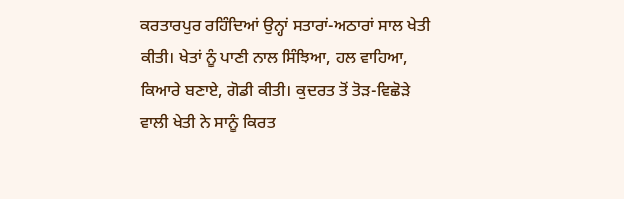ਕਰਤਾਰਪੁਰ ਰਹਿੰਦਿਆਂ ਉਨ੍ਹਾਂ ਸਤਾਰਾਂ-ਅਠਾਰਾਂ ਸਾਲ ਖੇਤੀ ਕੀਤੀ। ਖੇਤਾਂ ਨੂੰ ਪਾਣੀ ਨਾਲ ਸਿੰਝਿਆ, ਹਲ ਵਾਹਿਆ, ਕਿਆਰੇ ਬਣਾਏ, ਗੋਡੀ ਕੀਤੀ। ਕੁਦਰਤ ਤੋਂ ਤੋੜ-ਵਿਛੋੜੇ ਵਾਲੀ ਖੇਤੀ ਨੇ ਸਾਨੂੰ ਕਿਰਤ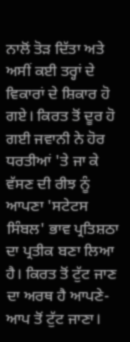ਨਾਲੋਂ ਤੋੜ ਦਿੱਤਾ ਅਤੇ ਅਸੀਂ ਕਈ ਤਰ੍ਹਾਂ ਦੇ ਵਿਕਾਰਾਂ ਦੇ ਸ਼ਿਕਾਰ ਹੋ ਗਏ। ਕਿਰਤ ਤੋਂ ਦੂਰ ਹੋ ਗਈ ਜਵਾਨੀ ਨੇ ਹੋਰ ਧਰਤੀਆਂ 'ਤੇ ਜਾ ਕੇ ਵੱਸਣ ਦੀ ਰੀਝ ਨੂੰ ਆਪਣਾ 'ਸਟੇਟਸ ਸਿੰਬਲ' ਭਾਵ ਪ੍ਰਤਿਸ਼ਠਾ ਦਾ ਪ੍ਰਤੀਕ ਬਣਾ ਲਿਆ ਹੈ। ਕਿਰਤ ਤੋਂ ਟੁੱਟ ਜਾਣ ਦਾ ਅਰਥ ਹੈ ਆਪਣੇ-ਆਪ ਤੋਂ ਟੁੱਟ ਜਾਣਾ।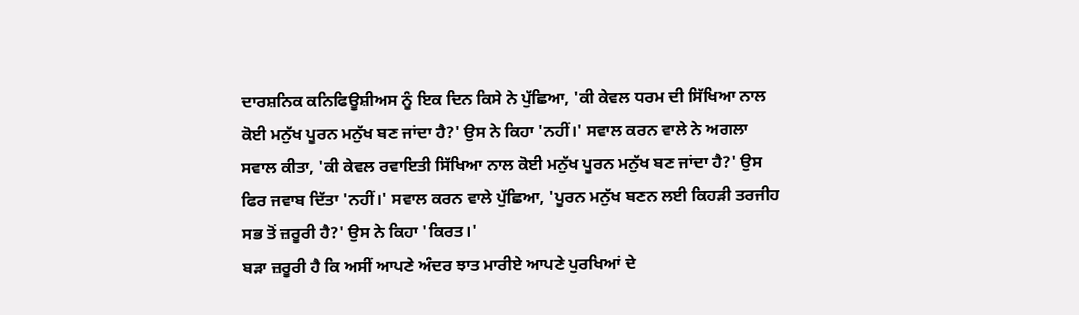ਦਾਰਸ਼ਨਿਕ ਕਨਿਫਿਊਸ਼ੀਅਸ ਨੂੰ ਇਕ ਦਿਨ ਕਿਸੇ ਨੇ ਪੁੱਛਿਆ, 'ਕੀ ਕੇਵਲ ਧਰਮ ਦੀ ਸਿੱਖਿਆ ਨਾਲ ਕੋਈ ਮਨੁੱਖ ਪੂਰਨ ਮਨੁੱਖ ਬਣ ਜਾਂਦਾ ਹੈ?' ਉਸ ਨੇ ਕਿਹਾ 'ਨਹੀਂ।' ਸਵਾਲ ਕਰਨ ਵਾਲੇ ਨੇ ਅਗਲਾ ਸਵਾਲ ਕੀਤਾ, 'ਕੀ ਕੇਵਲ ਰਵਾਇਤੀ ਸਿੱਖਿਆ ਨਾਲ ਕੋਈ ਮਨੁੱਖ ਪੂਰਨ ਮਨੁੱਖ ਬਣ ਜਾਂਦਾ ਹੈ?' ਉਸ ਫਿਰ ਜਵਾਬ ਦਿੱਤਾ 'ਨਹੀਂ।' ਸਵਾਲ ਕਰਨ ਵਾਲੇ ਪੁੱਛਿਆ, 'ਪੂਰਨ ਮਨੁੱਖ ਬਣਨ ਲਈ ਕਿਹੜੀ ਤਰਜੀਹ ਸਭ ਤੋਂ ਜ਼ਰੂਰੀ ਹੈ?' ਉਸ ਨੇ ਕਿਹਾ 'ਕਿਰਤ।'
ਬੜਾ ਜ਼ਰੂਰੀ ਹੈ ਕਿ ਅਸੀਂ ਆਪਣੇ ਅੰਦਰ ਝਾਤ ਮਾਰੀਏ ਆਪਣੇ ਪੁਰਖਿਆਂ ਦੇ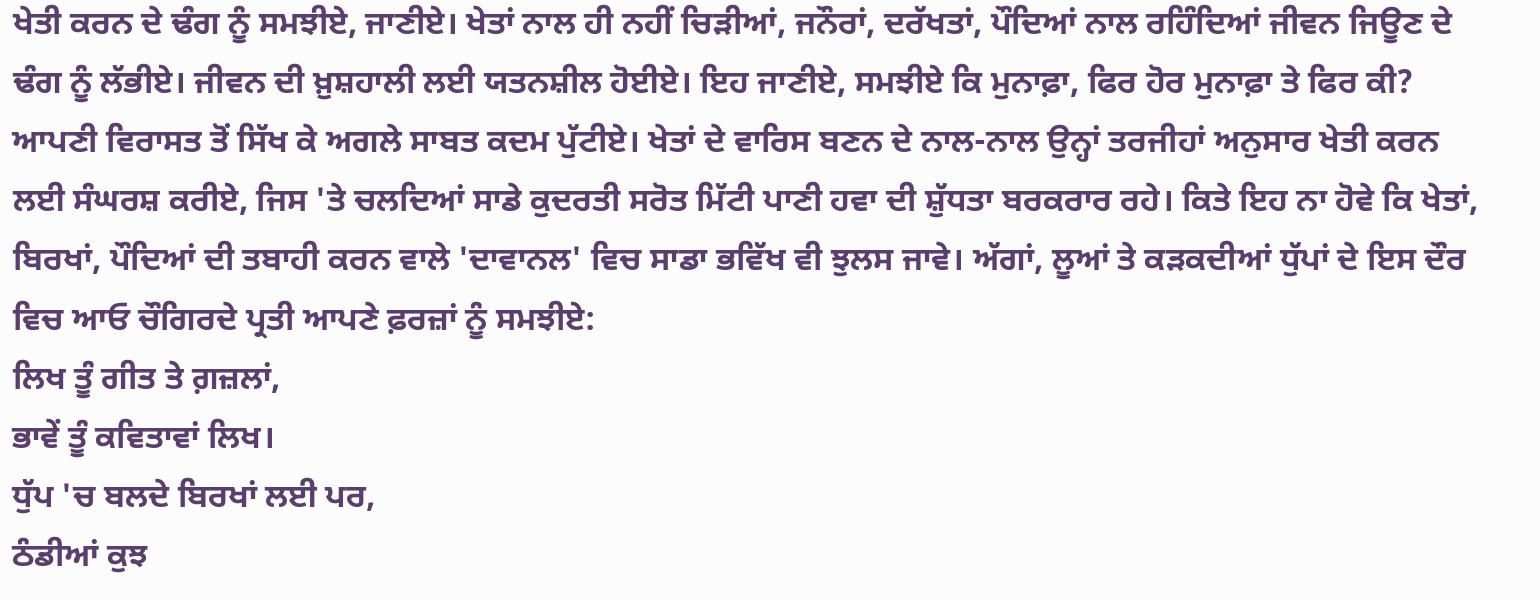ਖੇਤੀ ਕਰਨ ਦੇ ਢੰਗ ਨੂੰ ਸਮਝੀਏ, ਜਾਣੀਏ। ਖੇਤਾਂ ਨਾਲ ਹੀ ਨਹੀਂ ਚਿੜੀਆਂ, ਜਨੌਰਾਂ, ਦਰੱਖਤਾਂ, ਪੌਦਿਆਂ ਨਾਲ ਰਹਿੰਦਿਆਂ ਜੀਵਨ ਜਿਊਣ ਦੇ ਢੰਗ ਨੂੰ ਲੱਭੀਏ। ਜੀਵਨ ਦੀ ਖ਼ੁਸ਼ਹਾਲੀ ਲਈ ਯਤਨਸ਼ੀਲ ਹੋਈਏ। ਇਹ ਜਾਣੀਏ, ਸਮਝੀਏ ਕਿ ਮੁਨਾਫ਼ਾ, ਫਿਰ ਹੋਰ ਮੁਨਾਫ਼ਾ ਤੇ ਫਿਰ ਕੀ? ਆਪਣੀ ਵਿਰਾਸਤ ਤੋਂ ਸਿੱਖ ਕੇ ਅਗਲੇ ਸਾਬਤ ਕਦਮ ਪੁੱਟੀਏ। ਖੇਤਾਂ ਦੇ ਵਾਰਿਸ ਬਣਨ ਦੇ ਨਾਲ-ਨਾਲ ਉਨ੍ਹਾਂ ਤਰਜੀਹਾਂ ਅਨੁਸਾਰ ਖੇਤੀ ਕਰਨ ਲਈ ਸੰਘਰਸ਼ ਕਰੀਏ, ਜਿਸ 'ਤੇ ਚਲਦਿਆਂ ਸਾਡੇ ਕੁਦਰਤੀ ਸਰੋਤ ਮਿੱਟੀ ਪਾਣੀ ਹਵਾ ਦੀ ਸ਼ੁੱਧਤਾ ਬਰਕਰਾਰ ਰਹੇ। ਕਿਤੇ ਇਹ ਨਾ ਹੋਵੇ ਕਿ ਖੇਤਾਂ, ਬਿਰਖਾਂ, ਪੌਦਿਆਂ ਦੀ ਤਬਾਹੀ ਕਰਨ ਵਾਲੇ 'ਦਾਵਾਨਲ' ਵਿਚ ਸਾਡਾ ਭਵਿੱਖ ਵੀ ਝੁਲਸ ਜਾਵੇ। ਅੱਗਾਂ, ਲੂਆਂ ਤੇ ਕੜਕਦੀਆਂ ਧੁੱਪਾਂ ਦੇ ਇਸ ਦੌਰ ਵਿਚ ਆਓ ਚੌਗਿਰਦੇ ਪ੍ਰਤੀ ਆਪਣੇ ਫ਼ਰਜ਼ਾਂ ਨੂੰ ਸਮਝੀਏ:
ਲਿਖ ਤੂੰ ਗੀਤ ਤੇ ਗ਼ਜ਼ਲਾਂ,
ਭਾਵੇਂ ਤੂੰ ਕਵਿਤਾਵਾਂ ਲਿਖ।
ਧੁੱਪ 'ਚ ਬਲਦੇ ਬਿਰਖਾਂ ਲਈ ਪਰ,
ਠੰਡੀਆਂ ਕੁਝ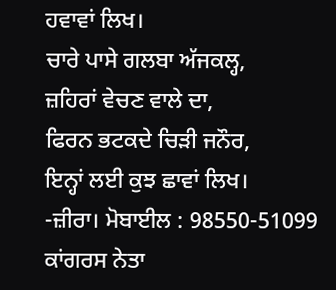ਹਵਾਵਾਂ ਲਿਖ।
ਚਾਰੇ ਪਾਸੇ ਗਲਬਾ ਅੱਜਕਲ੍ਹ,
ਜ਼ਹਿਰਾਂ ਵੇਚਣ ਵਾਲੇ ਦਾ,
ਫਿਰਨ ਭਟਕਦੇ ਚਿੜੀ ਜਨੌਰ,
ਇਨ੍ਹਾਂ ਲਈ ਕੁਝ ਛਾਵਾਂ ਲਿਖ।
-ਜ਼ੀਰਾ। ਮੋਬਾਈਲ : 98550-51099
ਕਾਂਗਰਸ ਨੇਤਾ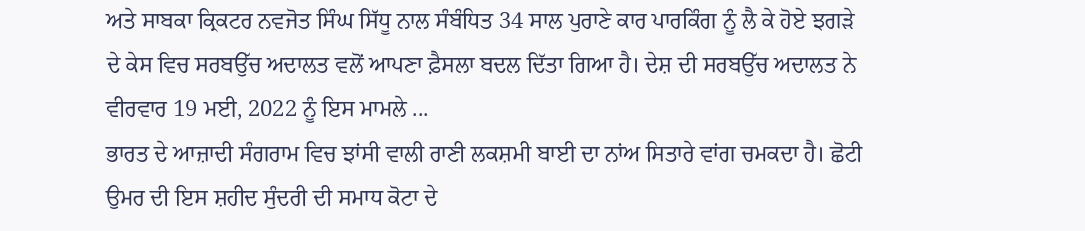ਅਤੇ ਸਾਬਕਾ ਕ੍ਰਿਕਟਰ ਨਵਜੋਤ ਸਿੰਘ ਸਿੱਧੂ ਨਾਲ ਸੰਬੰਧਿਤ 34 ਸਾਲ ਪੁਰਾਣੇ ਕਾਰ ਪਾਰਕਿੰਗ ਨੂੰ ਲੈ ਕੇ ਹੋਏ ਝਗੜੇ ਦੇ ਕੇਸ ਵਿਚ ਸਰਬਉੱਚ ਅਦਾਲਤ ਵਲੋਂ ਆਪਣਾ ਫ਼ੈਸਲਾ ਬਦਲ ਦਿੱਤਾ ਗਿਆ ਹੈ। ਦੇਸ਼ ਦੀ ਸਰਬਉੱਚ ਅਦਾਲਤ ਨੇ ਵੀਰਵਾਰ 19 ਮਈ, 2022 ਨੂੰ ਇਸ ਮਾਮਲੇ ...
ਭਾਰਤ ਦੇ ਆਜ਼ਾਦੀ ਸੰਗਰਾਮ ਵਿਚ ਝਾਂਸੀ ਵਾਲੀ ਰਾਣੀ ਲਕਸ਼ਮੀ ਬਾਈ ਦਾ ਨਾਂਅ ਸਿਤਾਰੇ ਵਾਂਗ ਚਮਕਦਾ ਹੈ। ਛੋਟੀ ਉਮਰ ਦੀ ਇਸ ਸ਼ਹੀਦ ਸੁੰਦਰੀ ਦੀ ਸਮਾਧ ਕੋਟਾ ਦੇ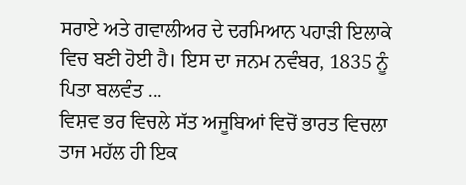ਸਰਾਏ ਅਤੇ ਗਵਾਲੀਅਰ ਦੇ ਦਰਮਿਆਨ ਪਹਾੜੀ ਇਲਾਕੇ ਵਿਚ ਬਣੀ ਹੋਈ ਹੈ। ਇਸ ਦਾ ਜਨਮ ਨਵੰਬਰ, 1835 ਨੂੰ ਪਿਤਾ ਬਲਵੰਤ ...
ਵਿਸ਼ਵ ਭਰ ਵਿਚਲੇ ਸੱਤ ਅਜੂਬਿਆਂ ਵਿਚੋਂ ਭਾਰਤ ਵਿਚਲਾ ਤਾਜ ਮਹੱਲ ਹੀ ਇਕ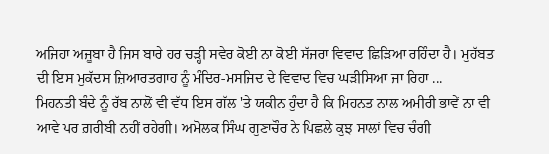ਅਜਿਹਾ ਅਜੂਬਾ ਹੈ ਜਿਸ ਬਾਰੇ ਹਰ ਚੜ੍ਹੀ ਸਵੇਰ ਕੋਈ ਨਾ ਕੋਈ ਸੱਜਰਾ ਵਿਵਾਦ ਛਿੜਿਆ ਰਹਿੰਦਾ ਹੈ। ਮੁਹੱਬਤ ਦੀ ਇਸ ਮੁਕੱਦਸ ਜ਼ਿਆਰਤਗਾਹ ਨੂੰ ਮੰਦਿਰ-ਮਸਜਿਦ ਦੇ ਵਿਵਾਦ ਵਿਚ ਘੜੀਸਿਆ ਜਾ ਰਿਹਾ ...
ਮਿਹਨਤੀ ਬੰਦੇ ਨੂੰ ਰੱਬ ਨਾਲੋਂ ਵੀ ਵੱਧ ਇਸ ਗੱਲ 'ਤੇ ਯਕੀਨ ਹੁੰਦਾ ਹੈ ਕਿ ਮਿਹਨਤ ਨਾਲ ਅਮੀਰੀ ਭਾਵੇਂ ਨਾ ਵੀ ਆਵੇ ਪਰ ਗ਼ਰੀਬੀ ਨਹੀਂ ਰਹੇਗੀ। ਅਮੋਲਕ ਸਿੰਘ ਗੁਣਾਚੌਰ ਨੇ ਪਿਛਲੇ ਕੁਝ ਸਾਲਾਂ ਵਿਚ ਚੰਗੀ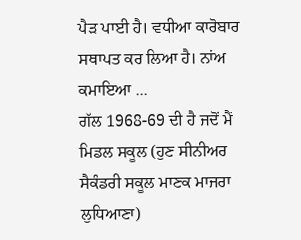ਪੈੜ ਪਾਈ ਹੈ। ਵਧੀਆ ਕਾਰੋਬਾਰ ਸਥਾਪਤ ਕਰ ਲਿਆ ਹੈ। ਨਾਂਅ ਕਮਾਇਆ ...
ਗੱਲ 1968-69 ਦੀ ਹੈ ਜਦੋਂ ਮੈਂ ਮਿਡਲ ਸਕੂਲ (ਹੁਣ ਸੀਨੀਅਰ ਸੈਕੰਡਰੀ ਸਕੂਲ ਮਾਣਕ ਮਾਜਰਾ ਲੁਧਿਆਣਾ)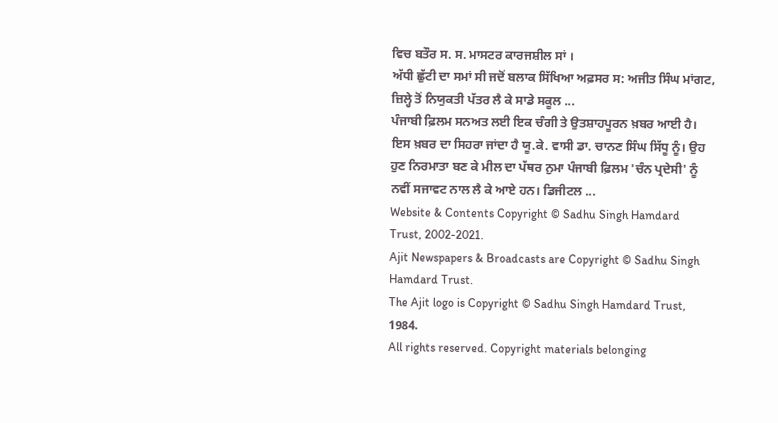ਵਿਚ ਬਤੌਰ ਸ. ਸ. ਮਾਸਟਰ ਕਾਰਜਸ਼ੀਲ ਸਾਂ ।
ਅੱਧੀ ਛੁੱਟੀ ਦਾ ਸਮਾਂ ਸੀ ਜਦੋਂ ਬਲਾਕ ਸਿੱਖਿਆ ਅਫ਼ਸਰ ਸ: ਅਜੀਤ ਸਿੰਘ ਮਾਂਗਟ, ਜ਼ਿਲ੍ਹੇ ਤੋਂ ਨਿਯੁਕਤੀ ਪੱਤਰ ਲੈ ਕੇ ਸਾਡੇ ਸਕੂਲ ...
ਪੰਜਾਬੀ ਫ਼ਿਲਮ ਸਨਅਤ ਲਈ ਇਕ ਚੰਗੀ ਤੇ ਉਤਸ਼ਾਹਪੂਰਨ ਖ਼ਬਰ ਆਈ ਹੈ। ਇਸ ਖ਼ਬਰ ਦਾ ਸਿਹਰਾ ਜਾਂਦਾ ਹੈ ਯੂ.ਕੇ. ਵਾਸੀ ਡਾ. ਚਾਨਣ ਸਿੰਘ ਸਿੱਧੂ ਨੂੰ। ਉਹ ਹੁਣ ਨਿਰਮਾਤਾ ਬਣ ਕੇ ਮੀਲ ਦਾ ਪੱਥਰ ਨੁਮਾ ਪੰਜਾਬੀ ਫ਼ਿਲਮ 'ਚੰਨ ਪ੍ਰਦੇਸੀ' ਨੂੰ ਨਵੀਂ ਸਜਾਵਟ ਨਾਲ ਲੈ ਕੇ ਆਏ ਹਨ। ਡਿਜੀਟਲ ...
Website & Contents Copyright © Sadhu Singh Hamdard Trust, 2002-2021.
Ajit Newspapers & Broadcasts are Copyright © Sadhu Singh Hamdard Trust.
The Ajit logo is Copyright © Sadhu Singh Hamdard Trust, 1984.
All rights reserved. Copyright materials belonging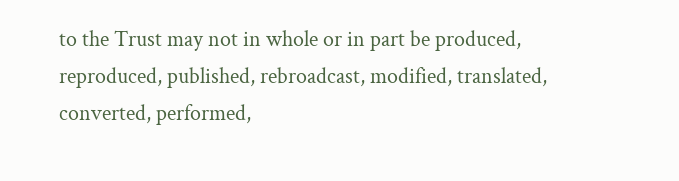to the Trust may not in whole or in part be produced, reproduced, published, rebroadcast, modified, translated, converted, performed,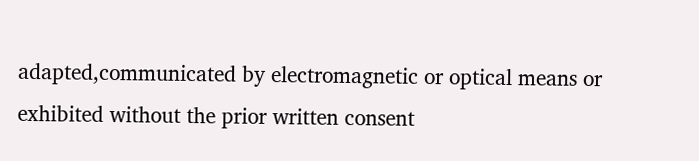adapted,communicated by electromagnetic or optical means or exhibited without the prior written consent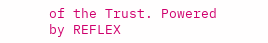of the Trust. Powered
by REFLEX